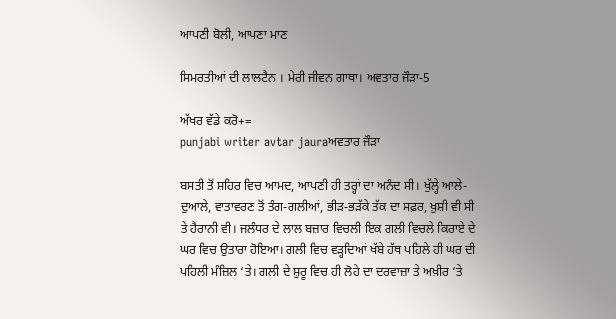ਆਪਣੀ ਬੋਲੀ, ਆਪਣਾ ਮਾਣ

ਸਿਮਰਤੀਆਂ ਦੀ ਲਾਲਟੈਨ । ਮੇਰੀ ਜੀਵਨ ਗਾਥਾ। ਅਵਤਾਰ ਜੌੜਾ-5

ਅੱਖਰ ਵੱਡੇ ਕਰੋ+=
punjabi writer avtar jauraਅਵਤਾਰ ਜੌੜਾ

ਬਸਤੀ ਤੋਂ ਸ਼ਹਿਰ ਵਿਚ ਆਮਦ, ਆਪਣੀ ਹੀ ਤਰ੍ਹਾਂ ਦਾ ਅਨੰਦ ਸੀ। ਖੁੱਲ੍ਹੇ ਆਲੇ-ਦੁਆਲੇ, ਵਾਤਾਵਰਣ ਤੋਂ ਤੰਗ-ਗਲੀਆਂ, ਭੀੜ-ਭੜੱਕੇ ਤੱਕ ਦਾ ਸਫ਼ਰ, ਖ਼ੁਸ਼ੀ ਵੀ ਸੀ ਤੇ ਹੈਰਾਨੀ ਵੀ। ਜਲੰਧਰ ਦੇ ਲਾਲ ਬਜ਼ਾਰ ਵਿਚਲੀ ਇਕ ਗਲੀ ਵਿਚਲੇ ਕਿਰਾਏ ਦੇ ਘਰ ਵਿਚ ਉਤਾਰਾ ਹੋਇਆ। ਗਲੀ ਵਿਚ ਵੜ੍ਹਦਿਆਂ ਖੱਬੇ ਹੱਥ ਪਹਿਲੇ ਹੀ ਘਰ ਦੀ ਪਹਿਲੀ ਮੰਜ਼ਿਲ ‘ਤੇ। ਗਲੀ ਦੇ ਸ਼ੁਰੂ ਵਿਚ ਹੀ ਲੋਹੇ ਦਾ ਦਰਵਾਜ਼ਾ ਤੇ ਅਖ਼ੀਰ ‘ਤੇ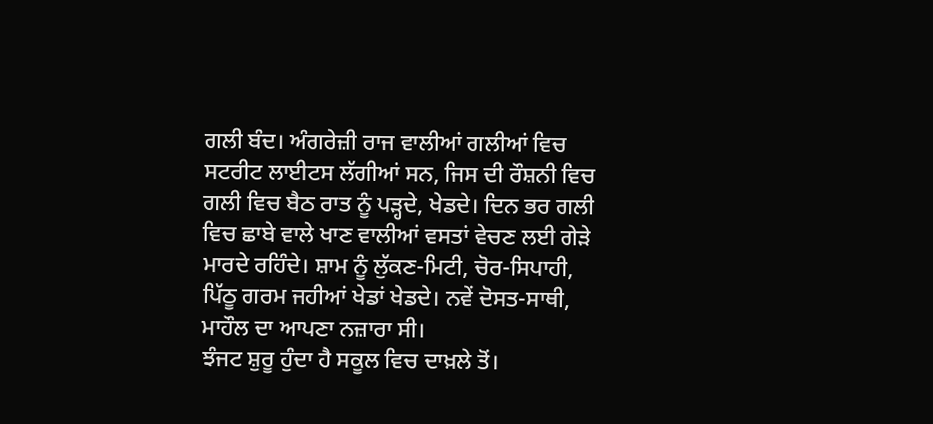ਗਲੀ ਬੰਦ। ਅੰਗਰੇਜ਼ੀ ਰਾਜ ਵਾਲੀਆਂ ਗਲੀਆਂ ਵਿਚ ਸਟਰੀਟ ਲਾਈਟਸ ਲੱਗੀਆਂ ਸਨ, ਜਿਸ ਦੀ ਰੌਸ਼ਨੀ ਵਿਚ ਗਲੀ ਵਿਚ ਬੈਠ ਰਾਤ ਨੂੰ ਪੜ੍ਹਦੇ, ਖੇਡਦੇ। ਦਿਨ ਭਰ ਗਲੀ ਵਿਚ ਛਾਬੇ ਵਾਲੇ ਖਾਣ ਵਾਲੀਆਂ ਵਸਤਾਂ ਵੇਚਣ ਲਈ ਗੇੜੇ ਮਾਰਦੇ ਰਹਿੰਦੇ। ਸ਼ਾਮ ਨੂੰ ਲੁੱਕਣ-ਮਿਟੀ, ਚੋਰ-ਸਿਪਾਹੀ, ਪਿੱਠੂ ਗਰਮ ਜਹੀਆਂ ਖੇਡਾਂ ਖੇਡਦੇ। ਨਵੇਂ ਦੋਸਤ-ਸਾਥੀ, ਮਾਹੌਲ ਦਾ ਆਪਣਾ ਨਜ਼ਾਰਾ ਸੀ।
ਝੰਜਟ ਸ਼ੁਰੂ ਹੁੰਦਾ ਹੈ ਸਕੂਲ ਵਿਚ ਦਾਖ਼ਲੇ ਤੋਂ।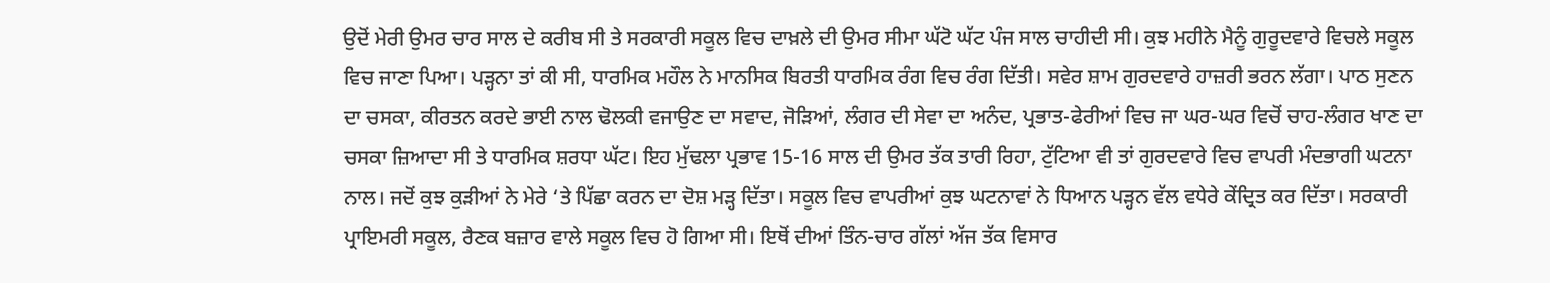ਉਦੋਂ ਮੇਰੀ ਉਮਰ ਚਾਰ ਸਾਲ ਦੇ ਕਰੀਬ ਸੀ ਤੇ ਸਰਕਾਰੀ ਸਕੂਲ ਵਿਚ ਦਾਖ਼ਲੇ ਦੀ ਉਮਰ ਸੀਮਾ ਘੱਟੋ ਘੱਟ ਪੰਜ ਸਾਲ ਚਾਹੀਦੀ ਸੀ। ਕੁਝ ਮਹੀਨੇ ਮੈਨੂੰ ਗੁਰੂਦਵਾਰੇ ਵਿਚਲੇ ਸਕੂਲ ਵਿਚ ਜਾਣਾ ਪਿਆ। ਪੜ੍ਹਨਾ ਤਾਂ ਕੀ ਸੀ, ਧਾਰਮਿਕ ਮਹੌਲ ਨੇ ਮਾਨਸਿਕ ਬਿਰਤੀ ਧਾਰਮਿਕ ਰੰਗ ਵਿਚ ਰੰਗ ਦਿੱਤੀ। ਸਵੇਰ ਸ਼ਾਮ ਗੁਰਦਵਾਰੇ ਹਾਜ਼ਰੀ ਭਰਨ ਲੱਗਾ। ਪਾਠ ਸੁਣਨ ਦਾ ਚਸਕਾ, ਕੀਰਤਨ ਕਰਦੇ ਭਾਈ ਨਾਲ ਢੋਲਕੀ ਵਜਾਉਣ ਦਾ ਸਵਾਦ, ਜੋੜਿਆਂ, ਲੰਗਰ ਦੀ ਸੇਵਾ ਦਾ ਅਨੰਦ, ਪ੍ਰਭਾਤ-ਫੇਰੀਆਂ ਵਿਚ ਜਾ ਘਰ-ਘਰ ਵਿਚੋਂ ਚਾਹ-ਲੰਗਰ ਖਾਣ ਦਾ ਚਸਕਾ ਜ਼ਿਆਦਾ ਸੀ ਤੇ ਧਾਰਮਿਕ ਸ਼ਰਧਾ ਘੱਟ। ਇਹ ਮੁੱਢਲਾ ਪ੍ਰਭਾਵ 15-16 ਸਾਲ ਦੀ ਉਮਰ ਤੱਕ ਤਾਰੀ ਰਿਹਾ, ਟੁੱਟਿਆ ਵੀ ਤਾਂ ਗੁਰਦਵਾਰੇ ਵਿਚ ਵਾਪਰੀ ਮੰਦਭਾਗੀ ਘਟਨਾ ਨਾਲ। ਜਦੋਂ ਕੁਝ ਕੁੜੀਆਂ ਨੇ ਮੇਰੇ ‘ਤੇ ਪਿੱਛਾ ਕਰਨ ਦਾ ਦੋਸ਼ ਮੜ੍ਹ ਦਿੱਤਾ। ਸਕੂਲ ਵਿਚ ਵਾਪਰੀਆਂ ਕੁਝ ਘਟਨਾਵਾਂ ਨੇ ਧਿਆਨ ਪੜ੍ਹਨ ਵੱਲ ਵਧੇਰੇ ਕੇਂਦ੍ਰਿਤ ਕਰ ਦਿੱਤਾ। ਸਰਕਾਰੀ ਪ੍ਰਾਇਮਰੀ ਸਕੂਲ, ਰੈਣਕ ਬਜ਼ਾਰ ਵਾਲੇ ਸਕੂਲ ਵਿਚ ਹੋ ਗਿਆ ਸੀ। ਇਥੋਂ ਦੀਆਂ ਤਿੰਨ-ਚਾਰ ਗੱਲਾਂ ਅੱਜ ਤੱਕ ਵਿਸਾਰ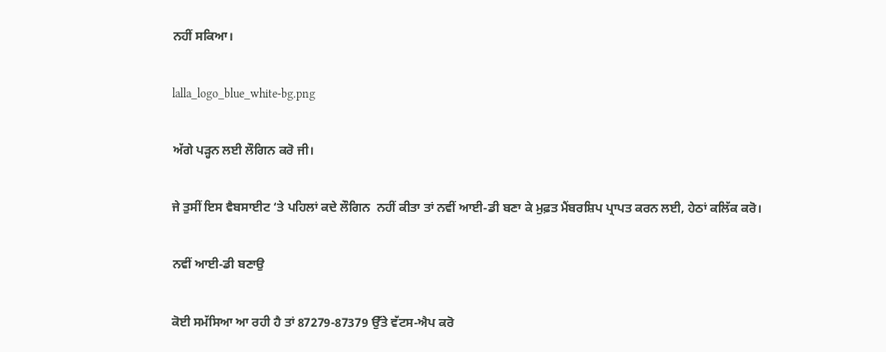ਨਹੀਂ ਸਕਿਆ।

lalla_logo_blue_white-bg.png

ਅੱਗੇ ਪੜ੍ਹਨ ਲਈ ਲੌਗਿਨ ਕਰੋ ਜੀ।

ਜੇ ਤੁਸੀਂ ਇਸ ਵੈਬਸਾਈਟ ‘ਤੇ ਪਹਿਲਾਂ ਕਦੇ ਲੌਗਿਨ  ਨਹੀਂ ਕੀਤਾ ਤਾਂ ਨਵੀਂ ਆਈ-ਡੀ ਬਣਾ ਕੇ ਮੁਫ਼ਤ ਮੈਂਬਰਸ਼ਿਪ ਪ੍ਰਾਪਤ ਕਰਨ ਲਈ, ਹੇਠਾਂ ਕਲਿੱਕ ਕਰੋ।

ਨਵੀਂ ਆਈ-ਡੀ ਬਣਾਉ

ਕੋਈ ਸਮੱਸਿਆ ਆ ਰਹੀ ਹੈ ਤਾਂ 87279-87379 ਉੱਤੇ ਵੱਟਸ-ਐਪ ਕਰੋ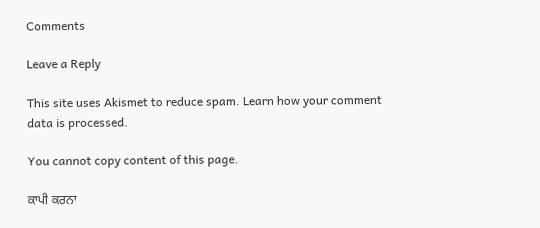Comments

Leave a Reply

This site uses Akismet to reduce spam. Learn how your comment data is processed.

You cannot copy content of this page.

ਕਾਪੀ ਕਰਨਾ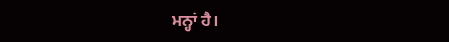ਮਨ੍ਹਾਂ ਹੈ।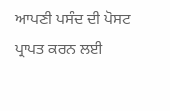ਆਪਣੀ ਪਸੰਦ ਦੀ ਪੋਸਟ ਪ੍ਰਾਪਤ ਕਰਨ ਲਈ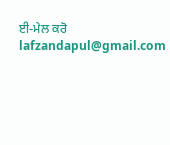ਈ-ਮੇਲ ਕਰੋ lafzandapul@gmail.com